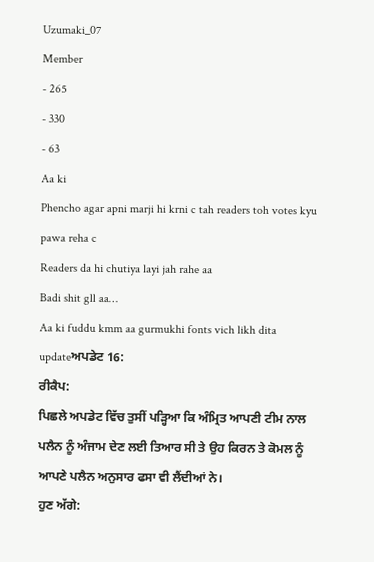Uzumaki_07
Member
- 265
- 330
- 63
Aa ki
Phencho agar apni marji hi krni c tah readers toh votes kyu pawa reha c
Readers da hi chutiya layi jah rahe aa
Badi shit gll aa…
Aa ki fuddu kmm aa gurmukhi fonts vich likh dita updateਅਪਡੇਟ 16:
ਰੀਕੈਪ:
ਪਿਛਲੇ ਅਪਡੇਟ ਵਿੱਚ ਤੁਸੀਂ ਪੜ੍ਹਿਆ ਕਿ ਅੰਮ੍ਰਿਤ ਆਪਣੀ ਟੀਮ ਨਾਲ ਪਲੈਨ ਨੂੰ ਅੰਜਾਮ ਦੇਣ ਲਈ ਤਿਆਰ ਸੀ ਤੇ ਉਹ ਕਿਰਨ ਤੇ ਕੋਮਲ ਨੂੰ ਆਪਣੇ ਪਲੈਨ ਅਨੁਸਾਰ ਫਸਾ ਵੀ ਲੈਂਦੀਆਂ ਨੇ।
ਹੁਣ ਅੱਗੇ: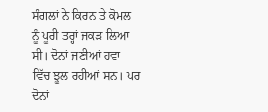ਸੰਗਲਾਂ ਨੇ ਕਿਰਨ ਤੇ ਕੋਮਲ ਨੂੰ ਪੂਰੀ ਤਰ੍ਹਾਂ ਜਕੜ ਲਿਆ ਸੀ। ਦੋਨਾਂ ਜਣੀਆਂ ਹਵਾ ਵਿੱਚ ਝੂਲ ਰਹੀਆਂ ਸਨ। ਪਰ ਦੋਨਾਂ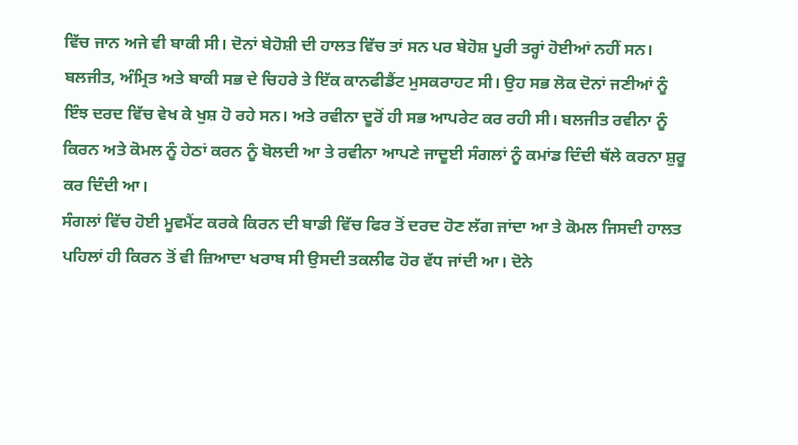ਵਿੱਚ ਜਾਨ ਅਜੇ ਵੀ ਬਾਕੀ ਸੀ। ਦੋਨਾਂ ਬੇਹੋਸ਼ੀ ਦੀ ਹਾਲਤ ਵਿੱਚ ਤਾਂ ਸਨ ਪਰ ਬੇਹੋਸ਼ ਪੂਰੀ ਤਰ੍ਹਾਂ ਹੋਈਆਂ ਨਹੀਂ ਸਨ।
ਬਲਜੀਤ, ਅੰਮ੍ਰਿਤ ਅਤੇ ਬਾਕੀ ਸਭ ਦੇ ਚਿਹਰੇ ਤੇ ਇੱਕ ਕਾਨਫੀਡੈਂਟ ਮੁਸਕਰਾਹਟ ਸੀ। ਉਹ ਸਭ ਲੋਕ ਦੋਨਾਂ ਜਣੀਆਂ ਨੂੰ ਇੰਝ ਦਰਦ ਵਿੱਚ ਵੇਖ ਕੇ ਖੁਸ਼ ਹੋ ਰਹੇ ਸਨ। ਅਤੇ ਰਵੀਨਾ ਦੂਰੋਂ ਹੀ ਸਭ ਆਪਰੇਟ ਕਰ ਰਹੀ ਸੀ। ਬਲਜੀਤ ਰਵੀਨਾ ਨੂੰ ਕਿਰਨ ਅਤੇ ਕੋਮਲ ਨੂੰ ਹੇਠਾਂ ਕਰਨ ਨੂੰ ਬੋਲਦੀ ਆ ਤੇ ਰਵੀਨਾ ਆਪਣੇ ਜਾਦੂਈ ਸੰਗਲਾਂ ਨੂੰ ਕਮਾਂਡ ਦਿੰਦੀ ਥੱਲੇ ਕਰਨਾ ਸ਼ੁਰੂ ਕਰ ਦਿੰਦੀ ਆ।
ਸੰਗਲਾਂ ਵਿੱਚ ਹੋਈ ਮੂਵਮੈਂਟ ਕਰਕੇ ਕਿਰਨ ਦੀ ਬਾਡੀ ਵਿੱਚ ਫਿਰ ਤੋਂ ਦਰਦ ਹੋਣ ਲੱਗ ਜਾਂਦਾ ਆ ਤੇ ਕੋਮਲ ਜਿਸਦੀ ਹਾਲਤ ਪਹਿਲਾਂ ਹੀ ਕਿਰਨ ਤੋਂ ਵੀ ਜ਼ਿਆਦਾ ਖਰਾਬ ਸੀ ਉਸਦੀ ਤਕਲੀਫ ਹੋਰ ਵੱਧ ਜਾਂਦੀ ਆ। ਦੋਨੇ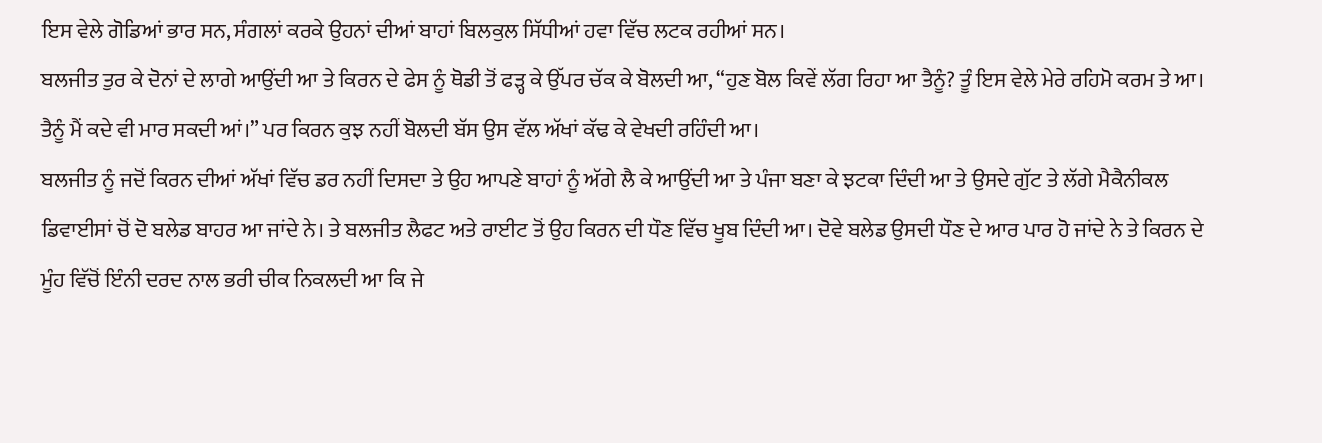ਇਸ ਵੇਲੇ ਗੋਡਿਆਂ ਭਾਰ ਸਨ, ਸੰਗਲਾਂ ਕਰਕੇ ਉਹਨਾਂ ਦੀਆਂ ਬਾਹਾਂ ਬਿਲਕੁਲ ਸਿੱਧੀਆਂ ਹਵਾ ਵਿੱਚ ਲਟਕ ਰਹੀਆਂ ਸਨ।
ਬਲਜੀਤ ਤੁਰ ਕੇ ਦੋਨਾਂ ਦੇ ਲਾਗੇ ਆਉਂਦੀ ਆ ਤੇ ਕਿਰਨ ਦੇ ਫੇਸ ਨੂੰ ਥੋਡੀ ਤੋਂ ਫੜ੍ਹ ਕੇ ਉੱਪਰ ਚੱਕ ਕੇ ਬੋਲਦੀ ਆ, “ਹੁਣ ਬੋਲ ਕਿਵੇਂ ਲੱਗ ਰਿਹਾ ਆ ਤੈਨੂੰ? ਤੂੰ ਇਸ ਵੇਲੇ ਮੇਰੇ ਰਹਿਮੋ ਕਰਮ ਤੇ ਆ। ਤੈਨੂੰ ਮੈਂ ਕਦੇ ਵੀ ਮਾਰ ਸਕਦੀ ਆਂ।” ਪਰ ਕਿਰਨ ਕੁਝ ਨਹੀਂ ਬੋਲਦੀ ਬੱਸ ਉਸ ਵੱਲ ਅੱਖਾਂ ਕੱਢ ਕੇ ਵੇਖਦੀ ਰਹਿੰਦੀ ਆ।
ਬਲਜੀਤ ਨੂੰ ਜਦੋਂ ਕਿਰਨ ਦੀਆਂ ਅੱਖਾਂ ਵਿੱਚ ਡਰ ਨਹੀਂ ਦਿਸਦਾ ਤੇ ਉਹ ਆਪਣੇ ਬਾਹਾਂ ਨੂੰ ਅੱਗੇ ਲੈ ਕੇ ਆਉਂਦੀ ਆ ਤੇ ਪੰਜਾ ਬਣਾ ਕੇ ਝਟਕਾ ਦਿੰਦੀ ਆ ਤੇ ਉਸਦੇ ਗੁੱਟ ਤੇ ਲੱਗੇ ਮੈਕੈਨੀਕਲ ਡਿਵਾਈਸਾਂ ਚੋਂ ਦੋ ਬਲੇਡ ਬਾਹਰ ਆ ਜਾਂਦੇ ਨੇ। ਤੇ ਬਲਜੀਤ ਲੈਫਟ ਅਤੇ ਰਾਈਟ ਤੋਂ ਉਹ ਕਿਰਨ ਦੀ ਧੌਣ ਵਿੱਚ ਖੂਬ ਦਿੰਦੀ ਆ। ਦੋਵੇ ਬਲੇਡ ਉਸਦੀ ਧੌਣ ਦੇ ਆਰ ਪਾਰ ਹੋ ਜਾਂਦੇ ਨੇ ਤੇ ਕਿਰਨ ਦੇ ਮੂੰਹ ਵਿੱਚੋਂ ਇੰਨੀ ਦਰਦ ਨਾਲ ਭਰੀ ਚੀਕ ਨਿਕਲਦੀ ਆ ਕਿ ਜੇ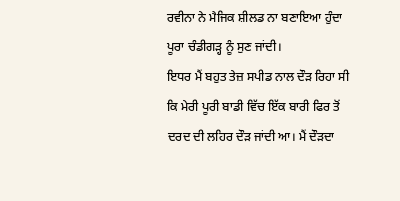ਰਵੀਨਾ ਨੇ ਮੈਜਿਕ ਸ਼ੀਲਡ ਨਾ ਬਣਾਇਆ ਹੁੰਦਾ ਪੂਰਾ ਚੰਡੀਗੜ੍ਹ ਨੂੰ ਸੁਣ ਜਾਂਦੀ।
ਇਧਰ ਮੈਂ ਬਹੁਤ ਤੇਜ਼ ਸਪੀਡ ਨਾਲ ਦੌੜ ਰਿਹਾ ਸੀ ਕਿ ਮੇਰੀ ਪੂਰੀ ਬਾਡੀ ਵਿੱਚ ਇੱਕ ਬਾਰੀ ਫਿਰ ਤੋਂ ਦਰਦ ਦੀ ਲਹਿਰ ਦੌੜ ਜਾਂਦੀ ਆ। ਮੈਂ ਦੌੜਦਾ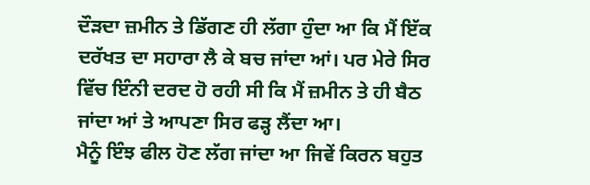ਦੌੜਦਾ ਜ਼ਮੀਨ ਤੇ ਡਿੱਗਣ ਹੀ ਲੱਗਾ ਹੁੰਦਾ ਆ ਕਿ ਮੈਂ ਇੱਕ ਦਰੱਖਤ ਦਾ ਸਹਾਰਾ ਲੈ ਕੇ ਬਚ ਜਾਂਦਾ ਆਂ। ਪਰ ਮੇਰੇ ਸਿਰ ਵਿੱਚ ਇੰਨੀ ਦਰਦ ਹੋ ਰਹੀ ਸੀ ਕਿ ਮੈਂ ਜ਼ਮੀਨ ਤੇ ਹੀ ਬੈਠ ਜਾਂਦਾ ਆਂ ਤੇ ਆਪਣਾ ਸਿਰ ਫੜ੍ਹ ਲੈਂਦਾ ਆ।
ਮੈਨੂੰ ਇੰਝ ਫੀਲ ਹੋਣ ਲੱਗ ਜਾਂਦਾ ਆ ਜਿਵੇਂ ਕਿਰਨ ਬਹੁਤ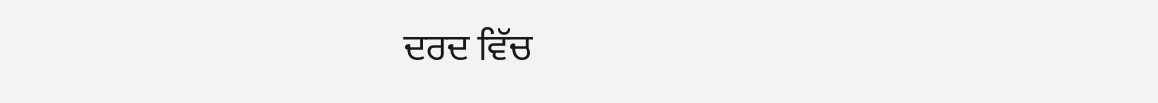ਦਰਦ ਵਿੱਚ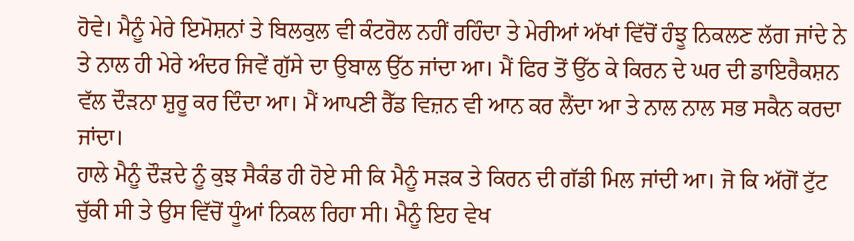ਹੋਵੇ। ਮੈਨੂੰ ਮੇਰੇ ਇਮੋਸ਼ਨਾਂ ਤੇ ਬਿਲਕੁਲ ਵੀ ਕੰਟਰੋਲ ਨਹੀਂ ਰਹਿੰਦਾ ਤੇ ਮੇਰੀਆਂ ਅੱਖਾਂ ਵਿੱਚੋਂ ਹੰਝੂ ਨਿਕਲਣ ਲੱਗ ਜਾਂਦੇ ਨੇ ਤੇ ਨਾਲ ਹੀ ਮੇਰੇ ਅੰਦਰ ਜਿਵੇਂ ਗੁੱਸੇ ਦਾ ਉਬਾਲ ਉੱਠ ਜਾਂਦਾ ਆ। ਮੈਂ ਫਿਰ ਤੋਂ ਉੱਠ ਕੇ ਕਿਰਨ ਦੇ ਘਰ ਦੀ ਡਾਇਰੈਕਸ਼ਨ ਵੱਲ ਦੌੜਨਾ ਸ਼ੁਰੂ ਕਰ ਦਿੰਦਾ ਆ। ਮੈਂ ਆਪਣੀ ਰੈੱਡ ਵਿਜ਼ਨ ਵੀ ਆਨ ਕਰ ਲੈਂਦਾ ਆ ਤੇ ਨਾਲ ਨਾਲ ਸਭ ਸਕੈਨ ਕਰਦਾ ਜਾਂਦਾ।
ਹਾਲੇ ਮੈਨੂੰ ਦੌੜਦੇ ਨੂੰ ਕੁਝ ਸੈਕੰਡ ਹੀ ਹੋਏ ਸੀ ਕਿ ਮੈਨੂੰ ਸੜਕ ਤੇ ਕਿਰਨ ਦੀ ਗੱਡੀ ਮਿਲ ਜਾਂਦੀ ਆ। ਜੋ ਕਿ ਅੱਗੋਂ ਟੁੱਟ ਚੁੱਕੀ ਸੀ ਤੇ ਉਸ ਵਿੱਚੋਂ ਧੂੰਆਂ ਨਿਕਲ ਰਿਹਾ ਸੀ। ਮੈਨੂੰ ਇਹ ਵੇਖ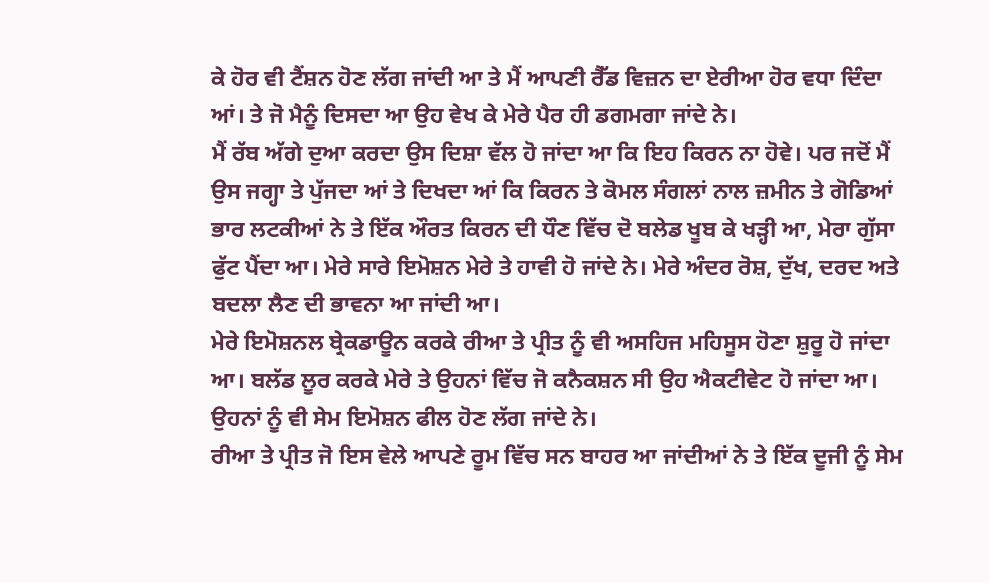ਕੇ ਹੋਰ ਵੀ ਟੈਂਸ਼ਨ ਹੋਣ ਲੱਗ ਜਾਂਦੀ ਆ ਤੇ ਮੈਂ ਆਪਣੀ ਰੈੱਡ ਵਿਜ਼ਨ ਦਾ ਏਰੀਆ ਹੋਰ ਵਧਾ ਦਿੰਦਾ ਆਂ। ਤੇ ਜੋ ਮੈਨੂੰ ਦਿਸਦਾ ਆ ਉਹ ਵੇਖ ਕੇ ਮੇਰੇ ਪੈਰ ਹੀ ਡਗਮਗਾ ਜਾਂਦੇ ਨੇ।
ਮੈਂ ਰੱਬ ਅੱਗੇ ਦੁਆ ਕਰਦਾ ਉਸ ਦਿਸ਼ਾ ਵੱਲ ਹੋ ਜਾਂਦਾ ਆ ਕਿ ਇਹ ਕਿਰਨ ਨਾ ਹੋਵੇ। ਪਰ ਜਦੋਂ ਮੈਂ ਉਸ ਜਗ੍ਹਾ ਤੇ ਪੁੱਜਦਾ ਆਂ ਤੇ ਦਿਖਦਾ ਆਂ ਕਿ ਕਿਰਨ ਤੇ ਕੋਮਲ ਸੰਗਲਾਂ ਨਾਲ ਜ਼ਮੀਨ ਤੇ ਗੋਡਿਆਂ ਭਾਰ ਲਟਕੀਆਂ ਨੇ ਤੇ ਇੱਕ ਔਰਤ ਕਿਰਨ ਦੀ ਧੌਣ ਵਿੱਚ ਦੋ ਬਲੇਡ ਖੂਬ ਕੇ ਖੜ੍ਹੀ ਆ, ਮੇਰਾ ਗੁੱਸਾ ਫੁੱਟ ਪੈਂਦਾ ਆ। ਮੇਰੇ ਸਾਰੇ ਇਮੋਸ਼ਨ ਮੇਰੇ ਤੇ ਹਾਵੀ ਹੋ ਜਾਂਦੇ ਨੇ। ਮੇਰੇ ਅੰਦਰ ਰੋਸ਼, ਦੁੱਖ, ਦਰਦ ਅਤੇ ਬਦਲਾ ਲੈਣ ਦੀ ਭਾਵਨਾ ਆ ਜਾਂਦੀ ਆ।
ਮੇਰੇ ਇਮੋਸ਼ਨਲ ਬ੍ਰੇਕਡਾਊਨ ਕਰਕੇ ਰੀਆ ਤੇ ਪ੍ਰੀਤ ਨੂੰ ਵੀ ਅਸਹਿਜ ਮਹਿਸੂਸ ਹੋਣਾ ਸ਼ੁਰੂ ਹੋ ਜਾਂਦਾ ਆ। ਬਲੱਡ ਲੂਰ ਕਰਕੇ ਮੇਰੇ ਤੇ ਉਹਨਾਂ ਵਿੱਚ ਜੋ ਕਨੈਕਸ਼ਨ ਸੀ ਉਹ ਐਕਟੀਵੇਟ ਹੋ ਜਾਂਦਾ ਆ। ਉਹਨਾਂ ਨੂੰ ਵੀ ਸੇਮ ਇਮੋਸ਼ਨ ਫੀਲ ਹੋਣ ਲੱਗ ਜਾਂਦੇ ਨੇ।
ਰੀਆ ਤੇ ਪ੍ਰੀਤ ਜੋ ਇਸ ਵੇਲੇ ਆਪਣੇ ਰੂਮ ਵਿੱਚ ਸਨ ਬਾਹਰ ਆ ਜਾਂਦੀਆਂ ਨੇ ਤੇ ਇੱਕ ਦੂਜੀ ਨੂੰ ਸੇਮ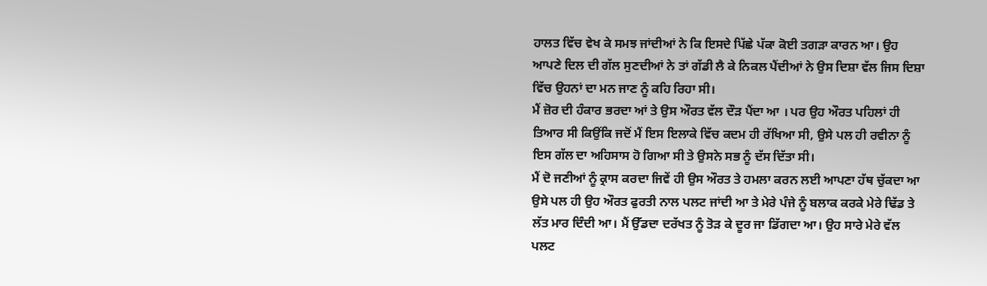ਹਾਲਤ ਵਿੱਚ ਵੇਖ ਕੇ ਸਮਝ ਜਾਂਦੀਆਂ ਨੇ ਕਿ ਇਸਦੇ ਪਿੱਛੇ ਪੱਕਾ ਕੋਈ ਤਗੜਾ ਕਾਰਨ ਆ। ਉਹ ਆਪਣੇ ਦਿਲ ਦੀ ਗੱਲ ਸੁਣਦੀਆਂ ਨੇ ਤਾਂ ਗੱਡੀ ਲੈ ਕੇ ਨਿਕਲ ਪੈਂਦੀਆਂ ਨੇ ਉਸ ਦਿਸ਼ਾ ਵੱਲ ਜਿਸ ਦਿਸ਼ਾ ਵਿੱਚ ਉਹਨਾਂ ਦਾ ਮਨ ਜਾਣ ਨੂੰ ਕਹਿ ਰਿਹਾ ਸੀ।
ਮੈਂ ਜ਼ੋਰ ਦੀ ਹੰਕਾਰ ਭਰਦਾ ਆਂ ਤੇ ਉਸ ਔਰਤ ਵੱਲ ਦੌੜ ਪੈਂਦਾ ਆ । ਪਰ ਉਹ ਔਰਤ ਪਹਿਲਾਂ ਹੀ ਤਿਆਰ ਸੀ ਕਿਉਂਕਿ ਜਦੋਂ ਮੈਂ ਇਸ ਇਲਾਕੇ ਵਿੱਚ ਕਦਮ ਹੀ ਰੱਖਿਆ ਸੀ, ਉਸੇ ਪਲ ਹੀ ਰਵੀਨਾ ਨੂੰ ਇਸ ਗੱਲ ਦਾ ਅਹਿਸਾਸ ਹੋ ਗਿਆ ਸੀ ਤੇ ਉਸਨੇ ਸਭ ਨੂੰ ਦੱਸ ਦਿੱਤਾ ਸੀ।
ਮੈਂ ਦੋ ਜਣੀਆਂ ਨੂੰ ਕ੍ਰਾਸ ਕਰਦਾ ਜਿਵੇਂ ਹੀ ਉਸ ਔਰਤ ਤੇ ਹਮਲਾ ਕਰਨ ਲਈ ਆਪਣਾ ਹੱਥ ਚੁੱਕਦਾ ਆ ਉਸੇ ਪਲ ਹੀ ਉਹ ਔਰਤ ਫੁਰਤੀ ਨਾਲ ਪਲਟ ਜਾਂਦੀ ਆ ਤੇ ਮੇਰੇ ਪੰਜੇ ਨੂੰ ਬਲਾਕ ਕਰਕੇ ਮੇਰੇ ਢਿੱਡ ਤੇ ਲੱਤ ਮਾਰ ਦਿੰਦੀ ਆ। ਮੈਂ ਉੱਡਦਾ ਦਰੱਖਤ ਨੂੰ ਤੋੜ ਕੇ ਦੂਰ ਜਾ ਡਿੱਗਦਾ ਆ। ਉਹ ਸਾਰੇ ਮੇਰੇ ਵੱਲ ਪਲਟ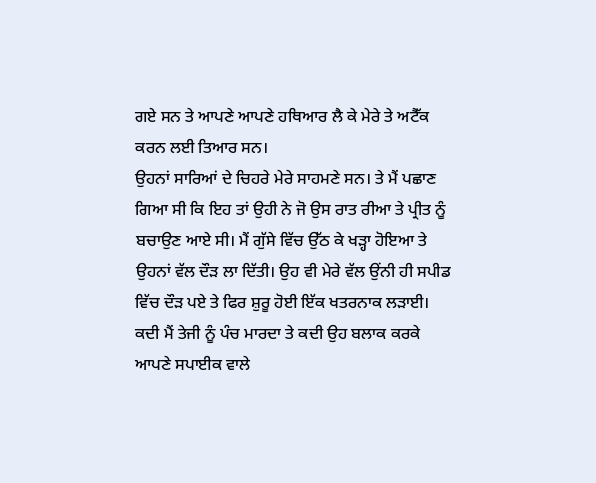ਗਏ ਸਨ ਤੇ ਆਪਣੇ ਆਪਣੇ ਹਥਿਆਰ ਲੈ ਕੇ ਮੇਰੇ ਤੇ ਅਟੈੱਕ ਕਰਨ ਲਈ ਤਿਆਰ ਸਨ।
ਉਹਨਾਂ ਸਾਰਿਆਂ ਦੇ ਚਿਹਰੇ ਮੇਰੇ ਸਾਹਮਣੇ ਸਨ। ਤੇ ਮੈਂ ਪਛਾਣ ਗਿਆ ਸੀ ਕਿ ਇਹ ਤਾਂ ਉਹੀ ਨੇ ਜੋ ਉਸ ਰਾਤ ਰੀਆ ਤੇ ਪ੍ਰੀਤ ਨੂੰ ਬਚਾਉਣ ਆਏ ਸੀ। ਮੈਂ ਗੁੱਸੇ ਵਿੱਚ ਉੱਠ ਕੇ ਖੜ੍ਹਾ ਹੋਇਆ ਤੇ ਉਹਨਾਂ ਵੱਲ ਦੌੜ ਲਾ ਦਿੱਤੀ। ਉਹ ਵੀ ਮੇਰੇ ਵੱਲ ਉਂਨੀ ਹੀ ਸਪੀਡ ਵਿੱਚ ਦੌੜ ਪਏ ਤੇ ਫਿਰ ਸ਼ੁਰੂ ਹੋਈ ਇੱਕ ਖਤਰਨਾਕ ਲੜਾਈ।
ਕਦੀ ਮੈਂ ਤੇਜੀ ਨੂੰ ਪੰਚ ਮਾਰਦਾ ਤੇ ਕਦੀ ਉਹ ਬਲਾਕ ਕਰਕੇ ਆਪਣੇ ਸਪਾਈਕ ਵਾਲੇ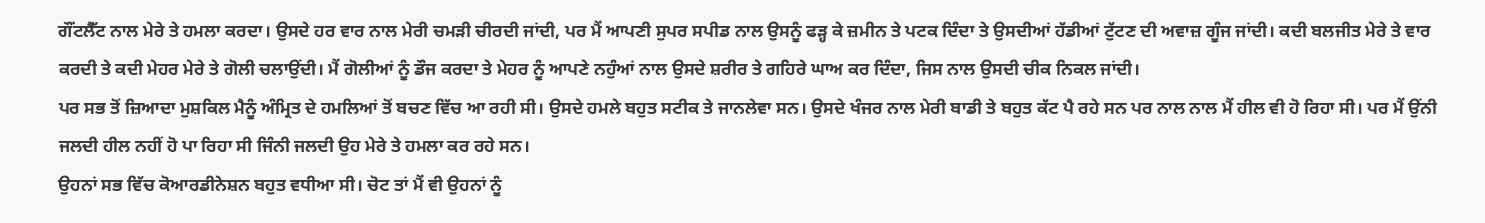ਗੌਂਟਲੈੱਟ ਨਾਲ ਮੇਰੇ ਤੇ ਹਮਲਾ ਕਰਦਾ। ਉਸਦੇ ਹਰ ਵਾਰ ਨਾਲ ਮੇਰੀ ਚਮੜੀ ਚੀਰਦੀ ਜਾਂਦੀ, ਪਰ ਮੈਂ ਆਪਣੀ ਸੁਪਰ ਸਪੀਡ ਨਾਲ ਉਸਨੂੰ ਫੜ੍ਹ ਕੇ ਜ਼ਮੀਨ ਤੇ ਪਟਕ ਦਿੰਦਾ ਤੇ ਉਸਦੀਆਂ ਹੱਡੀਆਂ ਟੁੱਟਣ ਦੀ ਅਵਾਜ਼ ਗੂੰਜ ਜਾਂਦੀ। ਕਦੀ ਬਲਜੀਤ ਮੇਰੇ ਤੇ ਵਾਰ ਕਰਦੀ ਤੇ ਕਦੀ ਮੇਹਰ ਮੇਰੇ ਤੇ ਗੋਲੀ ਚਲਾਉਂਦੀ। ਮੈਂ ਗੋਲੀਆਂ ਨੂੰ ਡੌਜ ਕਰਦਾ ਤੇ ਮੇਹਰ ਨੂੰ ਆਪਣੇ ਨਹੁੰਆਂ ਨਾਲ ਉਸਦੇ ਸ਼ਰੀਰ ਤੇ ਗਹਿਰੇ ਘਾਅ ਕਰ ਦਿੰਦਾ, ਜਿਸ ਨਾਲ ਉਸਦੀ ਚੀਕ ਨਿਕਲ ਜਾਂਦੀ।
ਪਰ ਸਭ ਤੋਂ ਜ਼ਿਆਦਾ ਮੁਸ਼ਕਿਲ ਮੈਨੂੰ ਅੰਮ੍ਰਿਤ ਦੇ ਹਮਲਿਆਂ ਤੋਂ ਬਚਣ ਵਿੱਚ ਆ ਰਹੀ ਸੀ। ਉਸਦੇ ਹਮਲੇ ਬਹੁਤ ਸਟੀਕ ਤੇ ਜਾਨਲੇਵਾ ਸਨ। ਉਸਦੇ ਖੰਜਰ ਨਾਲ ਮੇਰੀ ਬਾਡੀ ਤੇ ਬਹੁਤ ਕੱਟ ਪੈ ਰਹੇ ਸਨ ਪਰ ਨਾਲ ਨਾਲ ਮੈਂ ਹੀਲ ਵੀ ਹੋ ਰਿਹਾ ਸੀ। ਪਰ ਮੈਂ ਉਂਨੀ ਜਲਦੀ ਹੀਲ ਨਹੀਂ ਹੋ ਪਾ ਰਿਹਾ ਸੀ ਜਿੰਨੀ ਜਲਦੀ ਉਹ ਮੇਰੇ ਤੇ ਹਮਲਾ ਕਰ ਰਹੇ ਸਨ।
ਉਹਨਾਂ ਸਭ ਵਿੱਚ ਕੋਆਰਡੀਨੇਸ਼ਨ ਬਹੁਤ ਵਧੀਆ ਸੀ। ਚੋਟ ਤਾਂ ਮੈਂ ਵੀ ਉਹਨਾਂ ਨੂੰ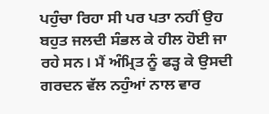ਪਹੁੰਚਾ ਰਿਹਾ ਸੀ ਪਰ ਪਤਾ ਨਹੀਂ ਉਹ ਬਹੁਤ ਜਲਦੀ ਸੰਭਲ ਕੇ ਹੀਲ ਹੋਈ ਜਾ ਰਹੇ ਸਨ। ਮੈਂ ਅੰਮ੍ਰਿਤ ਨੂੰ ਫੜ੍ਹ ਕੇ ਉਸਦੀ ਗਰਦਨ ਵੱਲ ਨਹੁੰਆਂ ਨਾਲ ਵਾਰ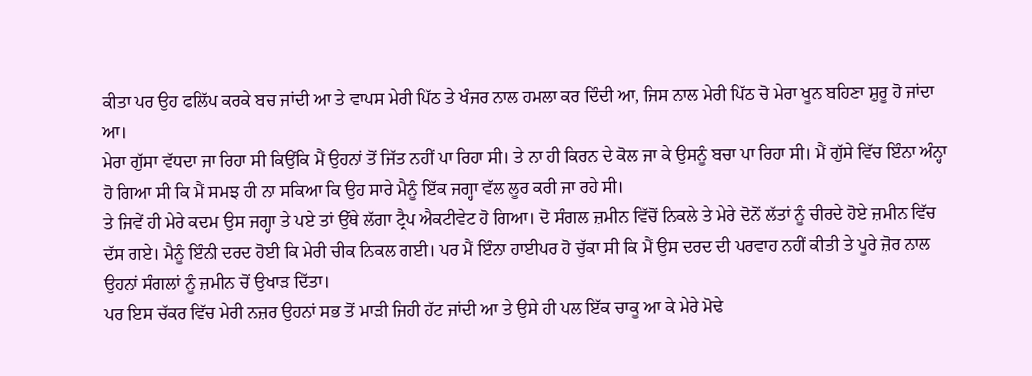ਕੀਤਾ ਪਰ ਉਹ ਫਲਿੱਪ ਕਰਕੇ ਬਚ ਜਾਂਦੀ ਆ ਤੇ ਵਾਪਸ ਮੇਰੀ ਪਿੱਠ ਤੇ ਖੰਜਰ ਨਾਲ ਹਮਲਾ ਕਰ ਦਿੰਦੀ ਆ, ਜਿਸ ਨਾਲ ਮੇਰੀ ਪਿੱਠ ਚੋ ਮੇਰਾ ਖੂਨ ਬਹਿਣਾ ਸ਼ੁਰੂ ਹੋ ਜਾਂਦਾ ਆ।
ਮੇਰਾ ਗੁੱਸਾ ਵੱਧਦਾ ਜਾ ਰਿਹਾ ਸੀ ਕਿਉਂਕਿ ਮੈਂ ਉਹਨਾਂ ਤੋਂ ਜਿੱਤ ਨਹੀਂ ਪਾ ਰਿਹਾ ਸੀ। ਤੇ ਨਾ ਹੀ ਕਿਰਨ ਦੇ ਕੋਲ ਜਾ ਕੇ ਉਸਨੂੰ ਬਚਾ ਪਾ ਰਿਹਾ ਸੀ। ਮੈਂ ਗੁੱਸੇ ਵਿੱਚ ਇੰਨਾ ਅੰਨ੍ਹਾ ਹੋ ਗਿਆ ਸੀ ਕਿ ਮੈਂ ਸਮਝ ਹੀ ਨਾ ਸਕਿਆ ਕਿ ਉਹ ਸਾਰੇ ਮੈਨੂੰ ਇੱਕ ਜਗ੍ਹਾ ਵੱਲ ਲੂਰ ਕਰੀ ਜਾ ਰਹੇ ਸੀ।
ਤੇ ਜਿਵੇਂ ਹੀ ਮੇਰੇ ਕਦਮ ਉਸ ਜਗ੍ਹਾ ਤੇ ਪਏ ਤਾਂ ਉੱਥੇ ਲੱਗਾ ਟ੍ਰੈਪ ਐਕਟੀਵੇਟ ਹੋ ਗਿਆ। ਦੋ ਸੰਗਲ ਜ਼ਮੀਨ ਵਿੱਚੋਂ ਨਿਕਲੇ ਤੇ ਮੇਰੇ ਦੋਨੋਂ ਲੱਤਾਂ ਨੂੰ ਚੀਰਦੇ ਹੋਏ ਜ਼ਮੀਨ ਵਿੱਚ ਦੱਸ ਗਏ। ਮੈਨੂੰ ਇੰਨੀ ਦਰਦ ਹੋਈ ਕਿ ਮੇਰੀ ਚੀਕ ਨਿਕਲ ਗਈ। ਪਰ ਮੈਂ ਇੰਨਾ ਹਾਈਪਰ ਹੋ ਚੁੱਕਾ ਸੀ ਕਿ ਮੈਂ ਉਸ ਦਰਦ ਦੀ ਪਰਵਾਹ ਨਹੀਂ ਕੀਤੀ ਤੇ ਪੂਰੇ ਜ਼ੋਰ ਨਾਲ ਉਹਨਾਂ ਸੰਗਲਾਂ ਨੂੰ ਜ਼ਮੀਨ ਚੋਂ ਉਖਾੜ ਦਿੱਤਾ।
ਪਰ ਇਸ ਚੱਕਰ ਵਿੱਚ ਮੇਰੀ ਨਜ਼ਰ ਉਹਨਾਂ ਸਭ ਤੋਂ ਮਾੜੀ ਜਿਹੀ ਹੱਟ ਜਾਂਦੀ ਆ ਤੇ ਉਸੇ ਹੀ ਪਲ ਇੱਕ ਚਾਕੂ ਆ ਕੇ ਮੇਰੇ ਮੋਢੇ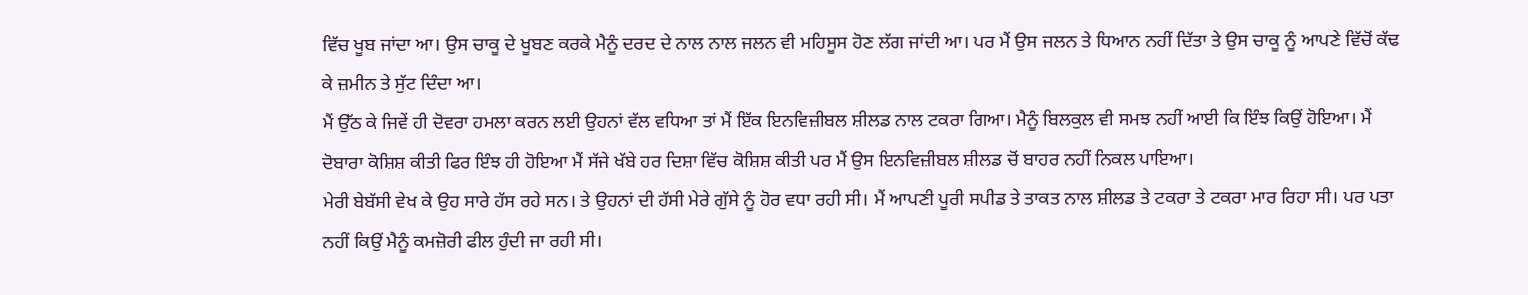ਵਿੱਚ ਖੂਬ ਜਾਂਦਾ ਆ। ਉਸ ਚਾਕੂ ਦੇ ਖੂਬਣ ਕਰਕੇ ਮੈਨੂੰ ਦਰਦ ਦੇ ਨਾਲ ਨਾਲ ਜਲਨ ਵੀ ਮਹਿਸੂਸ ਹੋਣ ਲੱਗ ਜਾਂਦੀ ਆ। ਪਰ ਮੈਂ ਉਸ ਜਲਨ ਤੇ ਧਿਆਨ ਨਹੀਂ ਦਿੱਤਾ ਤੇ ਉਸ ਚਾਕੂ ਨੂੰ ਆਪਣੇ ਵਿੱਚੋਂ ਕੱਢ ਕੇ ਜ਼ਮੀਨ ਤੇ ਸੁੱਟ ਦਿੰਦਾ ਆ।
ਮੈਂ ਉੱਠ ਕੇ ਜਿਵੇਂ ਹੀ ਦੋਵਰਾ ਹਮਲਾ ਕਰਨ ਲਈ ਉਹਨਾਂ ਵੱਲ ਵਧਿਆ ਤਾਂ ਮੈਂ ਇੱਕ ਇਨਵਿਜ਼ੀਬਲ ਸ਼ੀਲਡ ਨਾਲ ਟਕਰਾ ਗਿਆ। ਮੈਨੂੰ ਬਿਲਕੁਲ ਵੀ ਸਮਝ ਨਹੀਂ ਆਈ ਕਿ ਇੰਝ ਕਿਉਂ ਹੋਇਆ। ਮੈਂ ਦੋਬਾਰਾ ਕੋਸ਼ਿਸ਼ ਕੀਤੀ ਫਿਰ ਇੰਝ ਹੀ ਹੋਇਆ ਮੈਂ ਸੱਜੇ ਖੱਬੇ ਹਰ ਦਿਸ਼ਾ ਵਿੱਚ ਕੋਸ਼ਿਸ਼ ਕੀਤੀ ਪਰ ਮੈਂ ਉਸ ਇਨਵਿਜ਼ੀਬਲ ਸ਼ੀਲਡ ਚੋਂ ਬਾਹਰ ਨਹੀਂ ਨਿਕਲ ਪਾਇਆ।
ਮੇਰੀ ਬੇਬੱਸੀ ਵੇਖ ਕੇ ਉਹ ਸਾਰੇ ਹੱਸ ਰਹੇ ਸਨ। ਤੇ ਉਹਨਾਂ ਦੀ ਹੱਸੀ ਮੇਰੇ ਗੁੱਸੇ ਨੂੰ ਹੋਰ ਵਧਾ ਰਹੀ ਸੀ। ਮੈਂ ਆਪਣੀ ਪੂਰੀ ਸਪੀਡ ਤੇ ਤਾਕਤ ਨਾਲ ਸ਼ੀਲਡ ਤੇ ਟਕਰਾ ਤੇ ਟਕਰਾ ਮਾਰ ਰਿਹਾ ਸੀ। ਪਰ ਪਤਾ ਨਹੀਂ ਕਿਉਂ ਮੈਨੂੰ ਕਮਜ਼ੋਰੀ ਫੀਲ ਹੁੰਦੀ ਜਾ ਰਹੀ ਸੀ।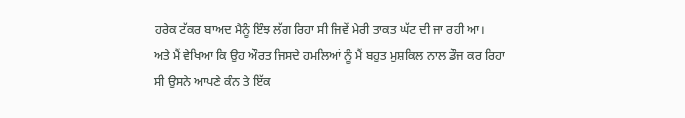ਹਰੇਕ ਟੱਕਰ ਬਾਅਦ ਮੈਨੂੰ ਇੰਝ ਲੱਗ ਰਿਹਾ ਸੀ ਜਿਵੇਂ ਮੇਰੀ ਤਾਕਤ ਘੱਟ ਦੀ ਜਾ ਰਹੀ ਆ।
ਅਤੇ ਮੈਂ ਵੇਖਿਆ ਕਿ ਉਹ ਔਰਤ ਜਿਸਦੇ ਹਮਲਿਆਂ ਨੂੰ ਮੈਂ ਬਹੁਤ ਮੁਸ਼ਕਿਲ ਨਾਲ ਡੌਜ ਕਰ ਰਿਹਾ ਸੀ ਉਸਨੇ ਆਪਣੇ ਕੰਨ ਤੇ ਇੱਕ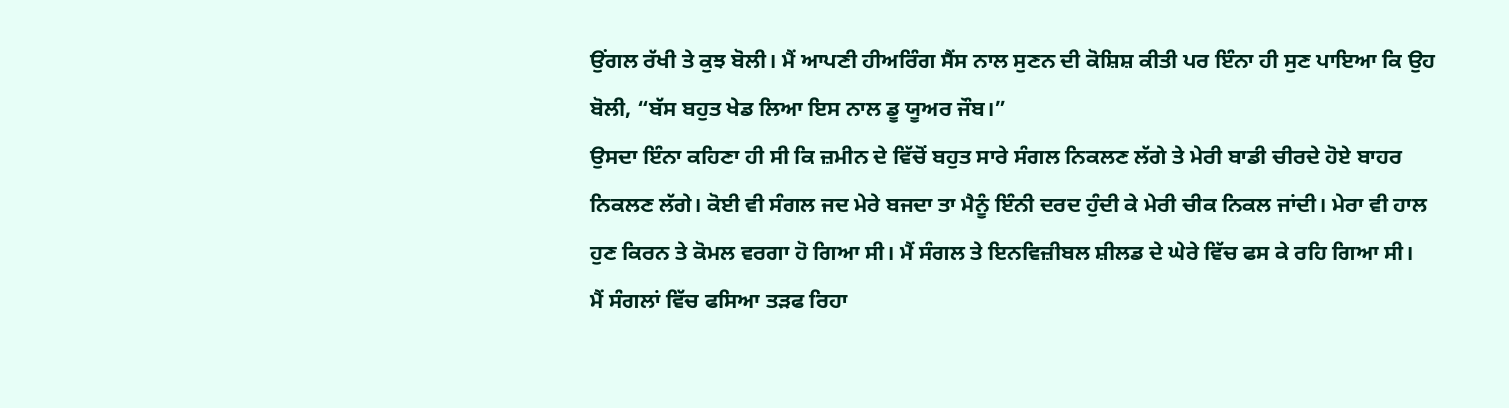ਉਂਗਲ ਰੱਖੀ ਤੇ ਕੁਝ ਬੋਲੀ। ਮੈਂ ਆਪਣੀ ਹੀਅਰਿੰਗ ਸੈਂਸ ਨਾਲ ਸੁਣਨ ਦੀ ਕੋਸ਼ਿਸ਼ ਕੀਤੀ ਪਰ ਇੰਨਾ ਹੀ ਸੁਣ ਪਾਇਆ ਕਿ ਉਹ ਬੋਲੀ, “ਬੱਸ ਬਹੁਤ ਖੇਡ ਲਿਆ ਇਸ ਨਾਲ ਡੂ ਯੂਅਰ ਜੌਬ।”
ਉਸਦਾ ਇੰਨਾ ਕਹਿਣਾ ਹੀ ਸੀ ਕਿ ਜ਼ਮੀਨ ਦੇ ਵਿੱਚੋਂ ਬਹੁਤ ਸਾਰੇ ਸੰਗਲ ਨਿਕਲਣ ਲੱਗੇ ਤੇ ਮੇਰੀ ਬਾਡੀ ਚੀਰਦੇ ਹੋਏ ਬਾਹਰ ਨਿਕਲਣ ਲੱਗੇ। ਕੋਈ ਵੀ ਸੰਗਲ ਜਦ ਮੇਰੇ ਬਜਦਾ ਤਾ ਮੈਨੂੰ ਇੰਨੀ ਦਰਦ ਹੁੰਦੀ ਕੇ ਮੇਰੀ ਚੀਕ ਨਿਕਲ ਜਾਂਦੀ। ਮੇਰਾ ਵੀ ਹਾਲ ਹੁਣ ਕਿਰਨ ਤੇ ਕੋਮਲ ਵਰਗਾ ਹੋ ਗਿਆ ਸੀ। ਮੈਂ ਸੰਗਲ ਤੇ ਇਨਵਿਜ਼ੀਬਲ ਸ਼ੀਲਡ ਦੇ ਘੇਰੇ ਵਿੱਚ ਫਸ ਕੇ ਰਹਿ ਗਿਆ ਸੀ।
ਮੈਂ ਸੰਗਲਾਂ ਵਿੱਚ ਫਸਿਆ ਤੜਫ ਰਿਹਾ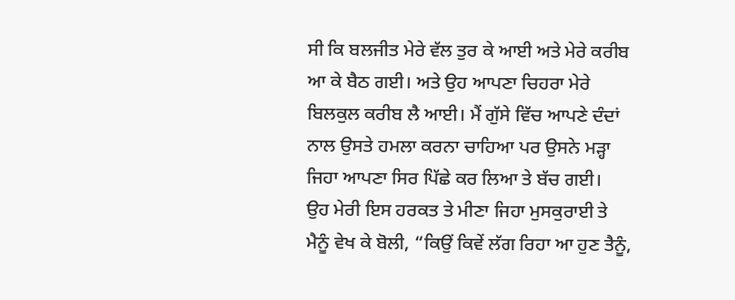ਸੀ ਕਿ ਬਲਜੀਤ ਮੇਰੇ ਵੱਲ ਤੁਰ ਕੇ ਆਈ ਅਤੇ ਮੇਰੇ ਕਰੀਬ ਆ ਕੇ ਬੈਠ ਗਈ। ਅਤੇ ਉਹ ਆਪਣਾ ਚਿਹਰਾ ਮੇਰੇ ਬਿਲਕੁਲ ਕਰੀਬ ਲੈ ਆਈ। ਮੈਂ ਗੁੱਸੇ ਵਿੱਚ ਆਪਣੇ ਦੰਦਾਂ ਨਾਲ ਉਸਤੇ ਹਮਲਾ ਕਰਨਾ ਚਾਹਿਆ ਪਰ ਉਸਨੇ ਮੜ੍ਹਾ ਜਿਹਾ ਆਪਣਾ ਸਿਰ ਪਿੱਛੇ ਕਰ ਲਿਆ ਤੇ ਬੱਚ ਗਈ।
ਉਹ ਮੇਰੀ ਇਸ ਹਰਕਤ ਤੇ ਮੀਣਾ ਜਿਹਾ ਮੁਸਕੁਰਾਈ ਤੇ ਮੈਨੂੰ ਵੇਖ ਕੇ ਬੋਲੀ, “ਕਿਉਂ ਕਿਵੇਂ ਲੱਗ ਰਿਹਾ ਆ ਹੁਣ ਤੈਨੂੰ,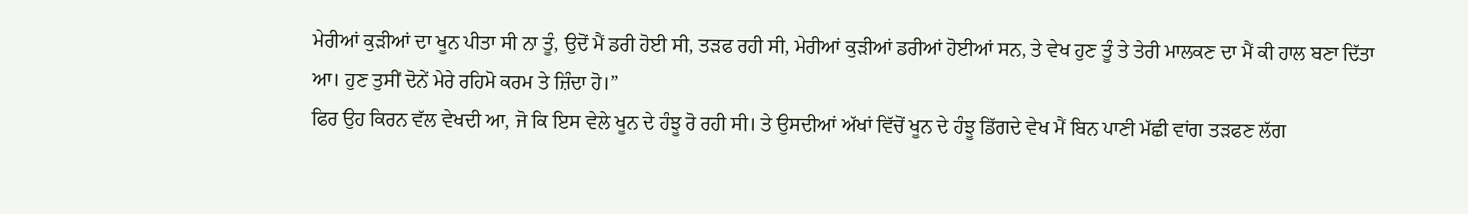ਮੇਰੀਆਂ ਕੁੜੀਆਂ ਦਾ ਖੂਨ ਪੀਤਾ ਸੀ ਨਾ ਤੂੰ, ਉਦੋਂ ਮੈਂ ਡਰੀ ਹੋਈ ਸੀ, ਤੜਫ ਰਹੀ ਸੀ, ਮੇਰੀਆਂ ਕੁੜੀਆਂ ਡਰੀਆਂ ਹੋਈਆਂ ਸਨ, ਤੇ ਵੇਖ ਹੁਣ ਤੂੰ ਤੇ ਤੇਰੀ ਮਾਲਕਣ ਦਾ ਮੈਂ ਕੀ ਹਾਲ ਬਣਾ ਦਿੱਤਾ ਆ। ਹੁਣ ਤੁਸੀਂ ਦੋਨੇਂ ਮੇਰੇ ਰਹਿਮੋ ਕਰਮ ਤੇ ਜ਼ਿੰਦਾ ਹੋ।”
ਫਿਰ ਉਹ ਕਿਰਨ ਵੱਲ ਵੇਖਦੀ ਆ, ਜੋ ਕਿ ਇਸ ਵੇਲੇ ਖੂਨ ਦੇ ਹੰਝੂ ਰੋ ਰਹੀ ਸੀ। ਤੇ ਉਸਦੀਆਂ ਅੱਖਾਂ ਵਿੱਚੋਂ ਖੂਨ ਦੇ ਹੰਝੂ ਡਿੱਗਦੇ ਵੇਖ ਮੈਂ ਬਿਨ ਪਾਣੀ ਮੱਛੀ ਵਾਂਗ ਤੜਫਣ ਲੱਗ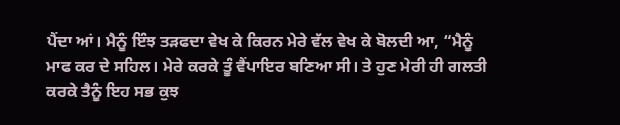ਪੈਂਦਾ ਆਂ। ਮੈਨੂੰ ਇੰਝ ਤੜਫਦਾ ਵੇਖ ਕੇ ਕਿਰਨ ਮੇਰੇ ਵੱਲ ਵੇਖ ਕੇ ਬੋਲਦੀ ਆ, “ਮੈਨੂੰ ਮਾਫ ਕਰ ਦੇ ਸਹਿਲ। ਮੇਰੇ ਕਰਕੇ ਤੂੰ ਵੈਂਪਾਇਰ ਬਣਿਆ ਸੀ। ਤੇ ਹੁਣ ਮੇਰੀ ਹੀ ਗਲਤੀ ਕਰਕੇ ਤੈਨੂੰ ਇਹ ਸਭ ਕੁਝ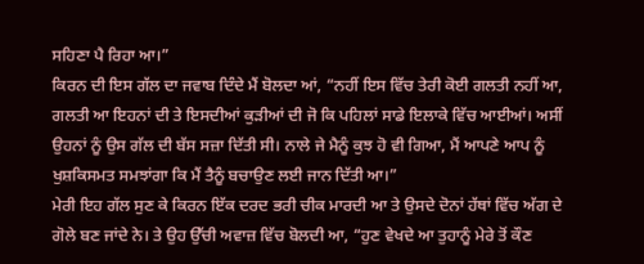ਸਹਿਣਾ ਪੈ ਰਿਹਾ ਆ।”
ਕਿਰਨ ਦੀ ਇਸ ਗੱਲ ਦਾ ਜਵਾਬ ਦਿੰਦੇ ਮੈਂ ਬੋਲਦਾ ਆਂ, “ਨਹੀਂ ਇਸ ਵਿੱਚ ਤੇਰੀ ਕੋਈ ਗਲਤੀ ਨਹੀਂ ਆ, ਗਲਤੀ ਆ ਇਹਨਾਂ ਦੀ ਤੇ ਇਸਦੀਆਂ ਕੁੜੀਆਂ ਦੀ ਜੋ ਕਿ ਪਹਿਲਾਂ ਸਾਡੇ ਇਲਾਕੇ ਵਿੱਚ ਆਈਆਂ। ਅਸੀਂ ਉਹਨਾਂ ਨੂੰ ਉਸ ਗੱਲ ਦੀ ਬੱਸ ਸਜ਼ਾ ਦਿੱਤੀ ਸੀ। ਨਾਲੇ ਜੇ ਮੈਨੂੰ ਕੁਝ ਹੋ ਵੀ ਗਿਆ, ਮੈਂ ਆਪਣੇ ਆਪ ਨੂੰ ਖੁਸ਼ਕਿਸਮਤ ਸਮਝਾਂਗਾ ਕਿ ਮੈਂ ਤੈਨੂੰ ਬਚਾਉਣ ਲਈ ਜਾਨ ਦਿੱਤੀ ਆ।”
ਮੇਰੀ ਇਹ ਗੱਲ ਸੁਣ ਕੇ ਕਿਰਨ ਇੱਕ ਦਰਦ ਭਰੀ ਚੀਕ ਮਾਰਦੀ ਆ ਤੇ ਉਸਦੇ ਦੋਨਾਂ ਹੱਥਾਂ ਵਿੱਚ ਅੱਗ ਦੇ ਗੋਲੇ ਬਣ ਜਾਂਦੇ ਨੇ। ਤੇ ਉਹ ਉੱਚੀ ਅਵਾਜ਼ ਵਿੱਚ ਬੋਲਦੀ ਆ, “ਹੁਣ ਵੇਖਦੇ ਆ ਤੁਹਾਨੂੰ ਮੇਰੇ ਤੋਂ ਕੌਣ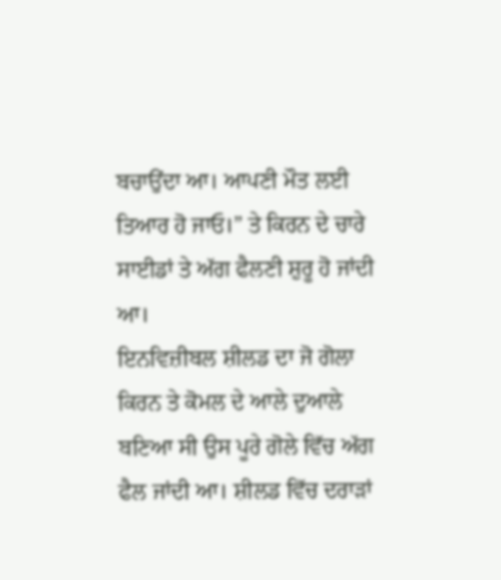ਬਚਾਉਂਦਾ ਆ। ਆਪਣੀ ਮੌਤ ਲਈ ਤਿਆਰ ਹੋ ਜਾਓ।” ਤੇ ਕਿਰਨ ਦੇ ਚਾਰੇ ਸਾਈਡਾਂ ਤੇ ਅੱਗ ਫੈਲਣੀ ਸ਼ੁਰੂ ਹੋ ਜਾਂਦੀ ਆ।
ਇਨਵਿਜ਼ੀਬਲ ਸ਼ੀਲਡ ਦਾ ਜੋ ਗੋਲਾ ਕਿਰਨ ਤੇ ਕੋਮਲ ਦੇ ਆਲੇ ਦੁਆਲੇ ਬਣਿਆ ਸੀ ਉਸ ਪੂਰੇ ਗੋਲੇ ਵਿੱਚ ਅੱਗ ਫੈਲ ਜਾਂਦੀ ਆ। ਸ਼ੀਲਡ ਵਿੱਚ ਦਰਾੜਾਂ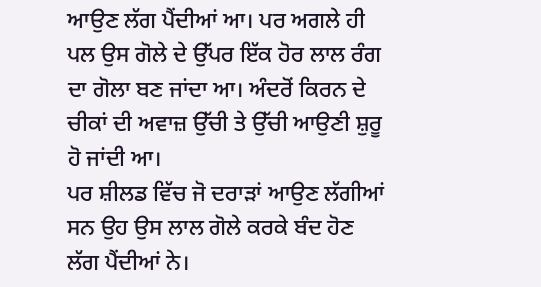ਆਉਣ ਲੱਗ ਪੈਂਦੀਆਂ ਆ। ਪਰ ਅਗਲੇ ਹੀ ਪਲ ਉਸ ਗੋਲੇ ਦੇ ਉੱਪਰ ਇੱਕ ਹੋਰ ਲਾਲ ਰੰਗ ਦਾ ਗੋਲਾ ਬਣ ਜਾਂਦਾ ਆ। ਅੰਦਰੋਂ ਕਿਰਨ ਦੇ ਚੀਕਾਂ ਦੀ ਅਵਾਜ਼ ਉੱਚੀ ਤੇ ਉੱਚੀ ਆਉਣੀ ਸ਼ੁਰੂ ਹੋ ਜਾਂਦੀ ਆ।
ਪਰ ਸ਼ੀਲਡ ਵਿੱਚ ਜੋ ਦਰਾੜਾਂ ਆਉਣ ਲੱਗੀਆਂ ਸਨ ਉਹ ਉਸ ਲਾਲ ਗੋਲੇ ਕਰਕੇ ਬੰਦ ਹੋਣ ਲੱਗ ਪੈਂਦੀਆਂ ਨੇ।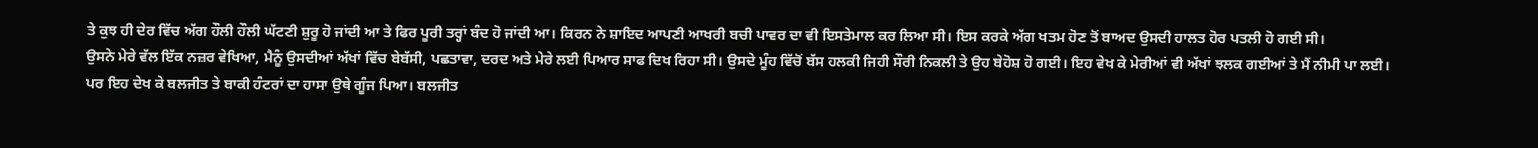ਤੇ ਕੁਝ ਹੀ ਦੇਰ ਵਿੱਚ ਅੱਗ ਹੌਲੀ ਹੌਲੀ ਘੱਟਣੀ ਸ਼ੁਰੂ ਹੋ ਜਾਂਦੀ ਆ ਤੇ ਫਿਰ ਪੂਰੀ ਤਰ੍ਹਾਂ ਬੰਦ ਹੋ ਜਾਂਦੀ ਆ। ਕਿਰਨ ਨੇ ਸ਼ਾਇਦ ਆਪਣੀ ਆਖਰੀ ਬਚੀ ਪਾਵਰ ਦਾ ਵੀ ਇਸਤੇਮਾਲ ਕਰ ਲਿਆ ਸੀ। ਇਸ ਕਰਕੇ ਅੱਗ ਖਤਮ ਹੋਣ ਤੋਂ ਬਾਅਦ ਉਸਦੀ ਹਾਲਤ ਹੋਰ ਪਤਲੀ ਹੋ ਗਈ ਸੀ।
ਉਸਨੇ ਮੇਰੇ ਵੱਲ ਇੱਕ ਨਜ਼ਰ ਵੇਖਿਆ, ਮੈਨੂੰ ਉਸਦੀਆਂ ਅੱਖਾਂ ਵਿੱਚ ਬੇਬੱਸੀ, ਪਛਤਾਵਾ, ਦਰਦ ਅਤੇ ਮੇਰੇ ਲਈ ਪਿਆਰ ਸਾਫ ਦਿਖ ਰਿਹਾ ਸੀ। ਉਸਦੇ ਮੂੰਹ ਵਿੱਚੋਂ ਬੱਸ ਹਲਕੀ ਜਿਹੀ ਸੌਰੀ ਨਿਕਲੀ ਤੇ ਉਹ ਬੇਹੋਸ਼ ਹੋ ਗਈ। ਇਹ ਵੇਖ ਕੇ ਮੇਰੀਆਂ ਵੀ ਅੱਖਾਂ ਝਲਕ ਗਈਆਂ ਤੇ ਮੈਂ ਨੀਮੀ ਪਾ ਲਈ।
ਪਰ ਇਹ ਦੇਖ ਕੇ ਬਲਜੀਤ ਤੇ ਬਾਕੀ ਹੰਟਰਾਂ ਦਾ ਹਾਸਾ ਉਥੇ ਗੂੰਜ ਪਿਆ। ਬਲਜੀਤ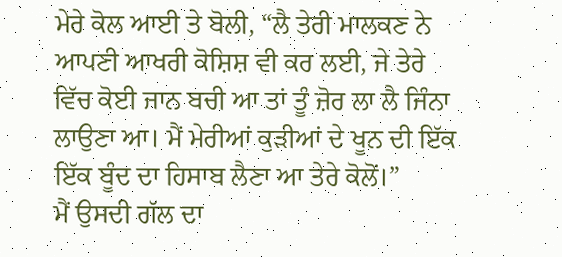ਮੇਰੇ ਕੋਲ ਆਈ ਤੇ ਬੋਲੀ, “ਲੈ ਤੇਰੀ ਮਾਲਕਣ ਨੇ ਆਪਣੀ ਆਖਰੀ ਕੋਸ਼ਿਸ਼ ਵੀ ਕਰ ਲਈ, ਜੇ ਤੇਰੇ ਵਿੱਚ ਕੋਈ ਜਾਨ ਬਚੀ ਆ ਤਾਂ ਤੂੰ ਜ਼ੋਰ ਲਾ ਲੈ ਜਿੰਨਾ ਲਾਉਣਾ ਆ। ਮੈਂ ਮੇਰੀਆਂ ਕੁੜੀਆਂ ਦੇ ਖੂਨ ਦੀ ਇੱਕ ਇੱਕ ਬੂੰਦ ਦਾ ਹਿਸਾਬ ਲੈਣਾ ਆ ਤੇਰੇ ਕੋਲੋਂ।”
ਮੈਂ ਉਸਦੀ ਗੱਲ ਦਾ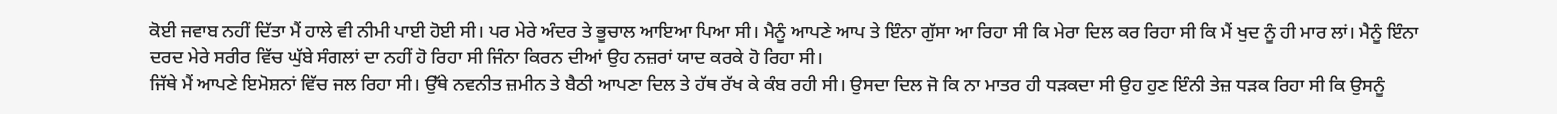ਕੋਈ ਜਵਾਬ ਨਹੀਂ ਦਿੱਤਾ ਮੈਂ ਹਾਲੇ ਵੀ ਨੀਮੀ ਪਾਈ ਹੋਈ ਸੀ। ਪਰ ਮੇਰੇ ਅੰਦਰ ਤੇ ਭੂਚਾਲ ਆਇਆ ਪਿਆ ਸੀ। ਮੈਨੂੰ ਆਪਣੇ ਆਪ ਤੇ ਇੰਨਾ ਗੁੱਸਾ ਆ ਰਿਹਾ ਸੀ ਕਿ ਮੇਰਾ ਦਿਲ ਕਰ ਰਿਹਾ ਸੀ ਕਿ ਮੈਂ ਖੁਦ ਨੂੰ ਹੀ ਮਾਰ ਲਾਂ। ਮੈਨੂੰ ਇੰਨਾ ਦਰਦ ਮੇਰੇ ਸਰੀਰ ਵਿੱਚ ਘੁੱਬੇ ਸੰਗਲਾਂ ਦਾ ਨਹੀਂ ਹੋ ਰਿਹਾ ਸੀ ਜਿੰਨਾ ਕਿਰਨ ਦੀਆਂ ਉਹ ਨਜ਼ਰਾਂ ਯਾਦ ਕਰਕੇ ਹੋ ਰਿਹਾ ਸੀ।
ਜਿੱਥੇ ਮੈਂ ਆਪਣੇ ਇਮੋਸ਼ਨਾਂ ਵਿੱਚ ਜਲ ਰਿਹਾ ਸੀ। ਉੱਥੇ ਨਵਨੀਤ ਜ਼ਮੀਨ ਤੇ ਬੈਠੀ ਆਪਣਾ ਦਿਲ ਤੇ ਹੱਥ ਰੱਖ ਕੇ ਕੰਬ ਰਹੀ ਸੀ। ਉਸਦਾ ਦਿਲ ਜੋ ਕਿ ਨਾ ਮਾਤਰ ਹੀ ਧੜਕਦਾ ਸੀ ਉਹ ਹੁਣ ਇੰਨੀ ਤੇਜ਼ ਧੜਕ ਰਿਹਾ ਸੀ ਕਿ ਉਸਨੂੰ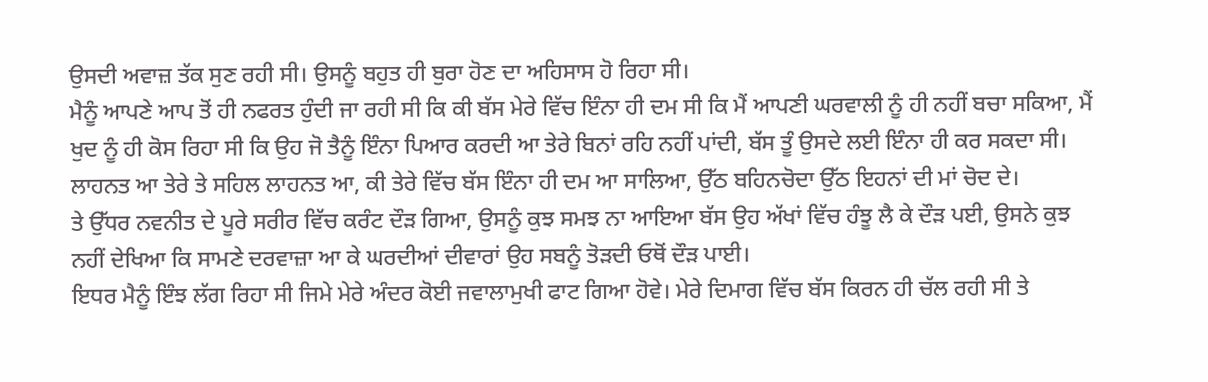ਉਸਦੀ ਅਵਾਜ਼ ਤੱਕ ਸੁਣ ਰਹੀ ਸੀ। ਉਸਨੂੰ ਬਹੁਤ ਹੀ ਬੁਰਾ ਹੋਣ ਦਾ ਅਹਿਸਾਸ ਹੋ ਰਿਹਾ ਸੀ।
ਮੈਨੂੰ ਆਪਣੇ ਆਪ ਤੋਂ ਹੀ ਨਫਰਤ ਹੁੰਦੀ ਜਾ ਰਹੀ ਸੀ ਕਿ ਕੀ ਬੱਸ ਮੇਰੇ ਵਿੱਚ ਇੰਨਾ ਹੀ ਦਮ ਸੀ ਕਿ ਮੈਂ ਆਪਣੀ ਘਰਵਾਲੀ ਨੂੰ ਹੀ ਨਹੀਂ ਬਚਾ ਸਕਿਆ, ਮੈਂ ਖੁਦ ਨੂੰ ਹੀ ਕੋਸ ਰਿਹਾ ਸੀ ਕਿ ਉਹ ਜੋ ਤੈਨੂੰ ਇੰਨਾ ਪਿਆਰ ਕਰਦੀ ਆ ਤੇਰੇ ਬਿਨਾਂ ਰਹਿ ਨਹੀਂ ਪਾਂਦੀ, ਬੱਸ ਤੂੰ ਉਸਦੇ ਲਈ ਇੰਨਾ ਹੀ ਕਰ ਸਕਦਾ ਸੀ। ਲਾਹਨਤ ਆ ਤੇਰੇ ਤੇ ਸਹਿਲ ਲਾਹਨਤ ਆ, ਕੀ ਤੇਰੇ ਵਿੱਚ ਬੱਸ ਇੰਨਾ ਹੀ ਦਮ ਆ ਸਾਲਿਆ, ਉੱਠ ਬਹਿਨਚੋਦਾ ਉੱਠ ਇਹਨਾਂ ਦੀ ਮਾਂ ਚੋਦ ਦੇ।
ਤੇ ਉੱਧਰ ਨਵਨੀਤ ਦੇ ਪੂਰੇ ਸਰੀਰ ਵਿੱਚ ਕਰੰਟ ਦੌੜ ਗਿਆ, ਉਸਨੂੰ ਕੁਝ ਸਮਝ ਨਾ ਆਇਆ ਬੱਸ ਉਹ ਅੱਖਾਂ ਵਿੱਚ ਹੰਝੂ ਲੈ ਕੇ ਦੌੜ ਪਈ, ਉਸਨੇ ਕੁਝ ਨਹੀਂ ਦੇਖਿਆ ਕਿ ਸਾਮਣੇ ਦਰਵਾਜ਼ਾ ਆ ਕੇ ਘਰਦੀਆਂ ਦੀਵਾਰਾਂ ਉਹ ਸਬਨੂੰ ਤੋੜਦੀ ਓਥੋਂ ਦੌੜ ਪਾਈ।
ਇਧਰ ਮੈਨੂੰ ਇੰਝ ਲੱਗ ਰਿਹਾ ਸੀ ਜਿਮੇ ਮੇਰੇ ਅੰਦਰ ਕੋਈ ਜਵਾਲਾਮੁਖੀ ਫਾਟ ਗਿਆ ਹੋਵੇ। ਮੇਰੇ ਦਿਮਾਗ ਵਿੱਚ ਬੱਸ ਕਿਰਨ ਹੀ ਚੱਲ ਰਹੀ ਸੀ ਤੇ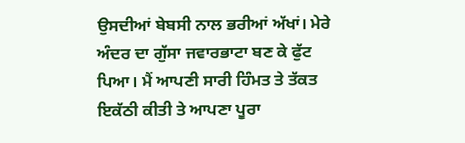ਉਸਦੀਆਂ ਬੇਬਸੀ ਨਾਲ ਭਰੀਆਂ ਅੱਖਾਂ। ਮੇਰੇ ਅੰਦਰ ਦਾ ਗੁੱਸਾ ਜਵਾਰਭਾਟਾ ਬਣ ਕੇ ਫੁੱਟ ਪਿਆ। ਮੈਂ ਆਪਣੀ ਸਾਰੀ ਹਿੰਮਤ ਤੇ ਤੱਕਤ ਇਕੱਠੀ ਕੀਤੀ ਤੇ ਆਪਣਾ ਪੂਰਾ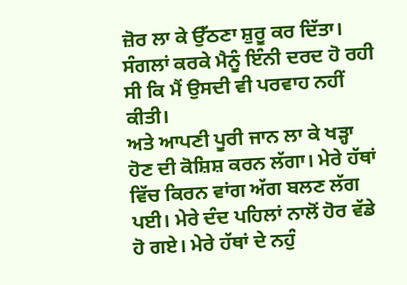ਜ਼ੋਰ ਲਾ ਕੇ ਉੱਠਣਾ ਸ਼ੁਰੂ ਕਰ ਦਿੱਤਾ। ਸੰਗਲਾਂ ਕਰਕੇ ਮੈਨੂੰ ਇੰਨੀ ਦਰਦ ਹੋ ਰਹੀ ਸੀ ਕਿ ਮੈਂ ਉਸਦੀ ਵੀ ਪਰਵਾਹ ਨਹੀਂ ਕੀਤੀ।
ਅਤੇ ਆਪਣੀ ਪੂਰੀ ਜਾਨ ਲਾ ਕੇ ਖੜ੍ਹਾ ਹੋਣ ਦੀ ਕੋਸ਼ਿਸ਼ ਕਰਨ ਲੱਗਾ। ਮੇਰੇ ਹੱਥਾਂ ਵਿੱਚ ਕਿਰਨ ਵਾਂਗ ਅੱਗ ਬਲਣ ਲੱਗ ਪਈ। ਮੇਰੇ ਦੰਦ ਪਹਿਲਾਂ ਨਾਲੋਂ ਹੋਰ ਵੱਡੇ ਹੋ ਗਏ। ਮੇਰੇ ਹੱਥਾਂ ਦੇ ਨਹੁੰ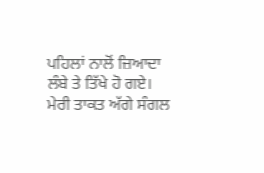ਪਹਿਲਾਂ ਨਾਲੋਂ ਜ਼ਿਆਦਾ ਲੰਬੇ ਤੇ ਤਿੱਖੇ ਹੋ ਗਏ। ਮੇਰੀ ਤਾਕਤ ਅੱਗੇ ਸੰਗਲ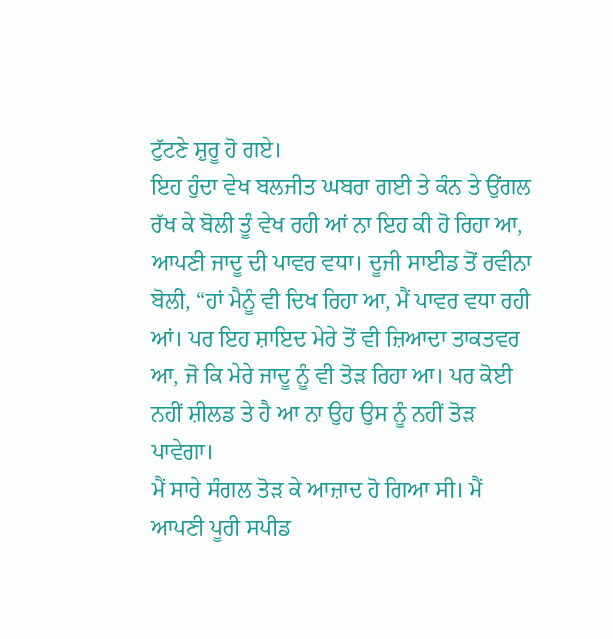ਟੁੱਟਣੇ ਸ਼ੁਰੂ ਹੋ ਗਏ।
ਇਹ ਹੁੰਦਾ ਵੇਖ ਬਲਜੀਤ ਘਬਰਾ ਗਈ ਤੇ ਕੰਨ ਤੇ ਉਂਗਲ ਰੱਖ ਕੇ ਬੋਲੀ ਤੂੰ ਵੇਖ ਰਹੀ ਆਂ ਨਾ ਇਹ ਕੀ ਹੋ ਰਿਹਾ ਆ, ਆਪਣੀ ਜਾਦੂ ਦੀ ਪਾਵਰ ਵਧਾ। ਦੂਜੀ ਸਾਈਡ ਤੋਂ ਰਵੀਨਾ ਬੋਲੀ, “ਹਾਂ ਮੈਨੂੰ ਵੀ ਦਿਖ ਰਿਹਾ ਆ, ਮੈਂ ਪਾਵਰ ਵਧਾ ਰਹੀ ਆਂ। ਪਰ ਇਹ ਸ਼ਾਇਦ ਮੇਰੇ ਤੋਂ ਵੀ ਜ਼ਿਆਦਾ ਤਾਕਤਵਰ ਆ, ਜੋ ਕਿ ਮੇਰੇ ਜਾਦੂ ਨੂੰ ਵੀ ਤੋੜ ਰਿਹਾ ਆ। ਪਰ ਕੋਈ ਨਹੀਂ ਸ਼ੀਲਡ ਤੇ ਹੈ ਆ ਨਾ ਉਹ ਉਸ ਨੂੰ ਨਹੀਂ ਤੋੜ ਪਾਵੇਗਾ।
ਮੈਂ ਸਾਰੇ ਸੰਗਲ ਤੋੜ ਕੇ ਆਜ਼ਾਦ ਹੋ ਗਿਆ ਸੀ। ਮੈਂ ਆਪਣੀ ਪੂਰੀ ਸਪੀਡ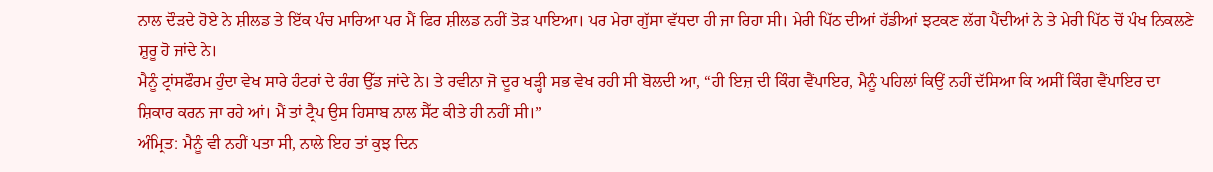ਨਾਲ ਦੌੜਦੇ ਹੋਏ ਨੇ ਸ਼ੀਲਡ ਤੇ ਇੱਕ ਪੰਚ ਮਾਰਿਆ ਪਰ ਮੈਂ ਫਿਰ ਸ਼ੀਲਡ ਨਹੀਂ ਤੋੜ ਪਾਇਆ। ਪਰ ਮੇਰਾ ਗੁੱਸਾ ਵੱਧਦਾ ਹੀ ਜਾ ਰਿਹਾ ਸੀ। ਮੇਰੀ ਪਿੱਠ ਦੀਆਂ ਹੱਡੀਆਂ ਝਟਕਣ ਲੱਗ ਪੈਂਦੀਆਂ ਨੇ ਤੇ ਮੇਰੀ ਪਿੱਠ ਚੋਂ ਪੰਖ ਨਿਕਲਣੇ ਸ਼ੁਰੂ ਹੋ ਜਾਂਦੇ ਨੇ।
ਮੈਨੂੰ ਟ੍ਰਾਂਸਫੌਰਮ ਹੁੰਦਾ ਵੇਖ ਸਾਰੇ ਹੰਟਰਾਂ ਦੇ ਰੰਗ ਉੱਡ ਜਾਂਦੇ ਨੇ। ਤੇ ਰਵੀਨਾ ਜੋ ਦੂਰ ਖੜ੍ਹੀ ਸਭ ਵੇਖ ਰਹੀ ਸੀ ਬੋਲਦੀ ਆ, “ਹੀ ਇਜ਼ ਦੀ ਕਿੰਗ ਵੈਂਪਾਇਰ, ਮੈਨੂੰ ਪਹਿਲਾਂ ਕਿਉਂ ਨਹੀਂ ਦੱਸਿਆ ਕਿ ਅਸੀਂ ਕਿੰਗ ਵੈਂਪਾਇਰ ਦਾ ਸ਼ਿਕਾਰ ਕਰਨ ਜਾ ਰਹੇ ਆਂ। ਮੈਂ ਤਾਂ ਟ੍ਰੈਪ ਉਸ ਹਿਸਾਬ ਨਾਲ ਸੈੱਟ ਕੀਤੇ ਹੀ ਨਹੀਂ ਸੀ।”
ਅੰਮ੍ਰਿਤ: ਮੈਨੂੰ ਵੀ ਨਹੀਂ ਪਤਾ ਸੀ, ਨਾਲੇ ਇਹ ਤਾਂ ਕੁਝ ਦਿਨ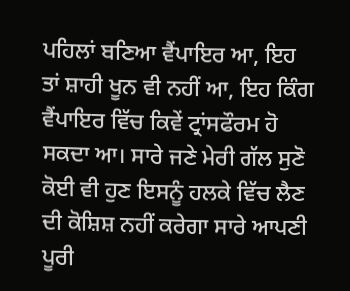ਪਹਿਲਾਂ ਬਣਿਆ ਵੈਂਪਾਇਰ ਆ, ਇਹ ਤਾਂ ਸ਼ਾਹੀ ਖੂਨ ਵੀ ਨਹੀਂ ਆ, ਇਹ ਕਿੰਗ ਵੈਂਪਾਇਰ ਵਿੱਚ ਕਿਵੇਂ ਟ੍ਰਾਂਸਫੌਰਮ ਹੋ ਸਕਦਾ ਆ। ਸਾਰੇ ਜਣੇ ਮੇਰੀ ਗੱਲ ਸੁਣੋ ਕੋਈ ਵੀ ਹੁਣ ਇਸਨੂੰ ਹਲਕੇ ਵਿੱਚ ਲੈਣ ਦੀ ਕੋਸ਼ਿਸ਼ ਨਹੀਂ ਕਰੇਗਾ ਸਾਰੇ ਆਪਣੀ ਪੂਰੀ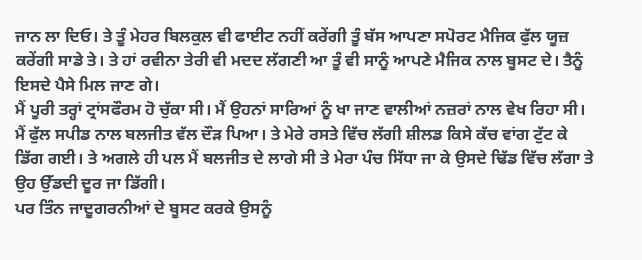ਜਾਨ ਲਾ ਦਿਓ। ਤੇ ਤੂੰ ਮੇਹਰ ਬਿਲਕੁਲ ਵੀ ਫਾਈਟ ਨਹੀਂ ਕਰੇਂਗੀ ਤੂੰ ਬੱਸ ਆਪਣਾ ਸਪੋਰਟ ਮੈਜਿਕ ਫੁੱਲ ਯੂਜ਼ ਕਰੇਂਗੀ ਸਾਡੇ ਤੇ। ਤੇ ਹਾਂ ਰਵੀਨਾ ਤੇਰੀ ਵੀ ਮਦਦ ਲੱਗਣੀ ਆ ਤੂੰ ਵੀ ਸਾਨੂੰ ਆਪਣੇ ਮੈਜਿਕ ਨਾਲ ਬੂਸਟ ਦੇ। ਤੈਨੂੰ ਇਸਦੇ ਪੈਸੇ ਮਿਲ ਜਾਣ ਗੇ।
ਮੈਂ ਪੂਰੀ ਤਰ੍ਹਾਂ ਟ੍ਰਾਂਸਫੌਰਮ ਹੋ ਚੁੱਕਾ ਸੀ। ਮੈਂ ਉਹਨਾਂ ਸਾਰਿਆਂ ਨੂੰ ਖਾ ਜਾਣ ਵਾਲੀਆਂ ਨਜ਼ਰਾਂ ਨਾਲ ਵੇਖ ਰਿਹਾ ਸੀ। ਮੈਂ ਫੁੱਲ ਸਪੀਡ ਨਾਲ ਬਲਜੀਤ ਵੱਲ ਦੌੜ ਪਿਆ। ਤੇ ਮੇਰੇ ਰਸਤੇ ਵਿੱਚ ਲੱਗੀ ਸ਼ੀਲਡ ਕਿਸੇ ਕੱਚ ਵਾਂਗ ਟੁੱਟ ਕੇ ਡਿੱਗ ਗਈ। ਤੇ ਅਗਲੇ ਹੀ ਪਲ ਮੈਂ ਬਲਜੀਤ ਦੇ ਲਾਗੇ ਸੀ ਤੇ ਮੇਰਾ ਪੰਚ ਸਿੱਧਾ ਜਾ ਕੇ ਉਸਦੇ ਢਿੱਡ ਵਿੱਚ ਲੱਗਾ ਤੇ ਉਹ ਉੱਡਦੀ ਦੂਰ ਜਾ ਡਿੱਗੀ।
ਪਰ ਤਿੰਨ ਜਾਦੂਗਰਨੀਆਂ ਦੇ ਬੂਸਟ ਕਰਕੇ ਉਸਨੂੰ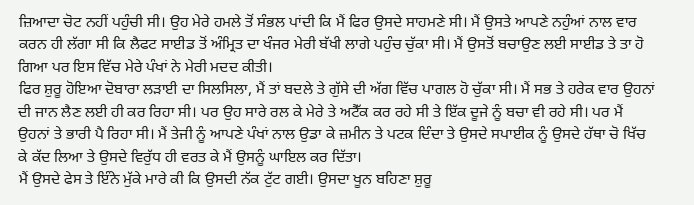ਜ਼ਿਆਦਾ ਚੋਟ ਨਹੀਂ ਪਹੁੰਚੀ ਸੀ। ਉਹ ਮੇਰੇ ਹਮਲੇ ਤੋਂ ਸੰਭਲ ਪਾਂਦੀ ਕਿ ਮੈਂ ਫਿਰ ਉਸਦੇ ਸਾਹਮਣੇ ਸੀ। ਮੈਂ ਉਸਤੇ ਆਪਣੇ ਨਹੁੰਆਂ ਨਾਲ ਵਾਰ ਕਰਨ ਹੀ ਲੱਗਾ ਸੀ ਕਿ ਲੈਫਟ ਸਾਈਡ ਤੋਂ ਅੰਮ੍ਰਿਤ ਦਾ ਖੰਜਰ ਮੇਰੀ ਬੱਖੀ ਲਾਗੇ ਪਹੁੰਚ ਚੁੱਕਾ ਸੀ। ਮੈਂ ਉਸਤੋਂ ਬਚਾਉਣ ਲਈ ਸਾਈਡ ਤੇ ਤਾ ਹੋ ਗਿਆ ਪਰ ਇਸ ਵਿੱਚ ਮੇਰੇ ਪੰਖਾਂ ਨੇ ਮੇਰੀ ਮਦਦ ਕੀਤੀ।
ਫਿਰ ਸ਼ੁਰੂ ਹੋਇਆ ਦੋਬਾਰਾ ਲੜਾਈ ਦਾ ਸਿਲਸਿਲਾ, ਮੈਂ ਤਾਂ ਬਦਲੇ ਤੇ ਗੁੱਸੇ ਦੀ ਅੱਗ ਵਿੱਚ ਪਾਗਲ ਹੋ ਚੁੱਕਾ ਸੀ। ਮੈਂ ਸਭ ਤੇ ਹਰੇਕ ਵਾਰ ਉਹਨਾਂ ਦੀ ਜਾਨ ਲੈਣ ਲਈ ਹੀ ਕਰ ਰਿਹਾ ਸੀ। ਪਰ ਉਹ ਸਾਰੇ ਰਲ ਕੇ ਮੇਰੇ ਤੇ ਅਟੈੱਕ ਕਰ ਰਹੇ ਸੀ ਤੇ ਇੱਕ ਦੂਜੇ ਨੂੰ ਬਚਾ ਵੀ ਰਹੇ ਸੀ। ਪਰ ਮੈਂ ਉਹਨਾਂ ਤੇ ਭਾਰੀ ਪੈ ਰਿਹਾ ਸੀ। ਮੈਂ ਤੇਜੀ ਨੂੰ ਆਪਣੇ ਪੰਖਾਂ ਨਾਲ ਉਡਾ ਕੇ ਜ਼ਮੀਨ ਤੇ ਪਟਕ ਦਿੰਦਾ ਤੇ ਉਸਦੇ ਸਪਾਈਕ ਨੂੰ ਉਸਦੇ ਹੱਥਾ ਚੋ ਖਿੱਚ ਕੇ ਕੱਦ ਲਿਆ ਤੇ ਉਸਦੇ ਵਿਰੁੱਧ ਹੀ ਵਰਤ ਕੇ ਮੈਂ ਉਸਨੂੰ ਘਾਇਲ ਕਰ ਦਿੱਤਾ।
ਮੈਂ ਉਸਦੇ ਫੇਸ ਤੇ ਇੰਨੇ ਮੁੱਕੇ ਮਾਰੇ ਕੀ ਕਿ ਉਸਦੀ ਨੱਕ ਟੁੱਟ ਗਈ। ਉਸਦਾ ਖੂਨ ਬਹਿਣਾ ਸ਼ੁਰੂ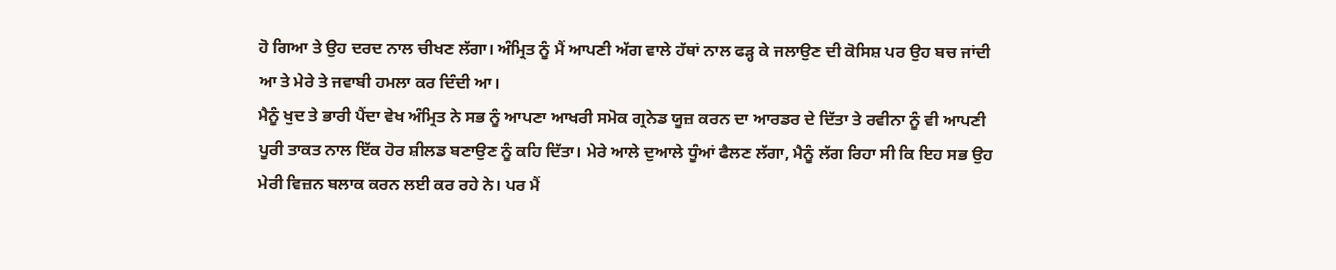ਹੋ ਗਿਆ ਤੇ ਉਹ ਦਰਦ ਨਾਲ ਚੀਖਣ ਲੱਗਾ। ਅੰਮ੍ਰਿਤ ਨੂੰ ਮੈਂ ਆਪਣੀ ਅੱਗ ਵਾਲੇ ਹੱਥਾਂ ਨਾਲ ਫੜ੍ਹ ਕੇ ਜਲਾਉਣ ਦੀ ਕੋਸਿਸ਼ ਪਰ ਉਹ ਬਚ ਜਾਂਦੀ ਆ ਤੇ ਮੇਰੇ ਤੇ ਜਵਾਬੀ ਹਮਲਾ ਕਰ ਦਿੰਦੀ ਆ।
ਮੈਨੂੰ ਖੁਦ ਤੇ ਭਾਰੀ ਪੈਂਦਾ ਵੇਖ ਅੰਮ੍ਰਿਤ ਨੇ ਸਭ ਨੂੰ ਆਪਣਾ ਆਖਰੀ ਸਮੋਕ ਗ੍ਰਨੇਡ ਯੂਜ਼ ਕਰਨ ਦਾ ਆਰਡਰ ਦੇ ਦਿੱਤਾ ਤੇ ਰਵੀਨਾ ਨੂੰ ਵੀ ਆਪਣੀ ਪੂਰੀ ਤਾਕਤ ਨਾਲ ਇੱਕ ਹੋਰ ਸ਼ੀਲਡ ਬਣਾਉਣ ਨੂੰ ਕਹਿ ਦਿੱਤਾ। ਮੇਰੇ ਆਲੇ ਦੁਆਲੇ ਧੂੰਆਂ ਫੈਲਣ ਲੱਗਾ, ਮੈਨੂੰ ਲੱਗ ਰਿਹਾ ਸੀ ਕਿ ਇਹ ਸਭ ਉਹ ਮੇਰੀ ਵਿਜ਼ਨ ਬਲਾਕ ਕਰਨ ਲਈ ਕਰ ਰਹੇ ਨੇ। ਪਰ ਮੈਂ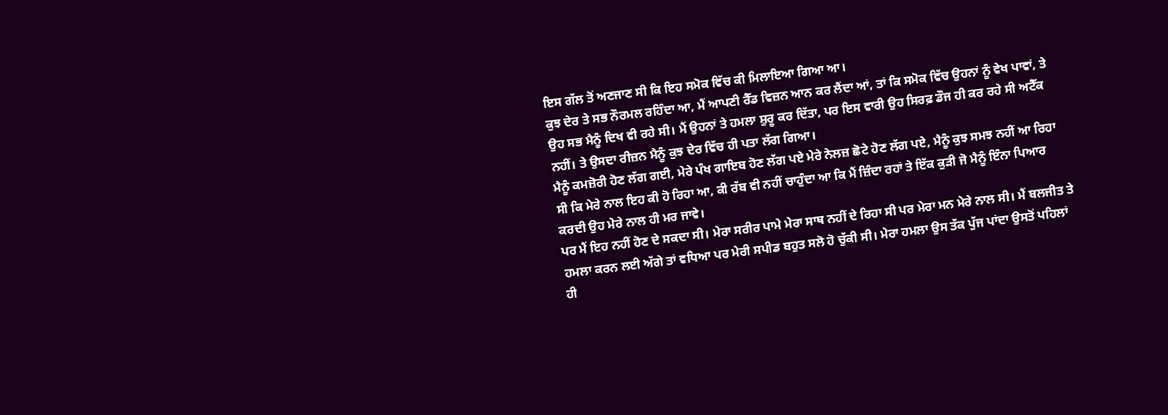ਇਸ ਗੱਲ ਤੋਂ ਅਣਜਾਣ ਸੀ ਕਿ ਇਹ ਸਮੋਕ ਵਿੱਚ ਕੀ ਮਿਲਾਇਆ ਗਿਆ ਆ।
ਕੁਝ ਦੇਰ ਤੇ ਸਭ ਨੌਰਮਲ ਰਹਿੰਦਾ ਆ, ਮੈਂ ਆਪਣੀ ਰੈੱਡ ਵਿਜ਼ਨ ਆਨ ਕਰ ਲੈਂਦਾ ਆਂ, ਤਾਂ ਕਿ ਸਮੋਕ ਵਿੱਚ ਉਹਨਾਂ ਨੂੰ ਵੇਖ ਪਾਵਾਂ, ਤੇ ਉਹ ਸਭ ਮੈਨੂੰ ਦਿਖ ਵੀ ਰਹੇ ਸੀ। ਮੈਂ ਉਹਨਾਂ ਤੇ ਹਮਲਾ ਸ਼ੁਰੂ ਕਰ ਦਿੱਤਾ, ਪਰ ਇਸ ਵਾਰੀ ਉਹ ਸਿਰਫ਼ ਡੌਜ ਹੀ ਕਰ ਰਹੇ ਸੀ ਅਟੈੱਕ ਨਹੀਂ। ਤੇ ਉਸਦਾ ਰੀਜ਼ਨ ਮੈਨੂੰ ਕੁਝ ਦੇਰ ਵਿੱਚ ਹੀ ਪਤਾ ਲੱਗ ਗਿਆ।
ਮੈਨੂੰ ਕਮਜ਼ੋਰੀ ਹੋਣ ਲੱਗ ਗਈ, ਮੇਰੇ ਪੰਖ ਗਾਇਬ ਹੋਣ ਲੱਗ ਪਏ ਮੇਰੇ ਨੇਲਜ਼ ਛੋਟੇ ਹੋਣ ਲੱਗ ਪਏ, ਮੈਨੂੰ ਕੁਝ ਸਮਝ ਨਹੀਂ ਆ ਰਿਹਾ ਸੀ ਕਿ ਮੇਰੇ ਨਾਲ ਇਹ ਕੀ ਹੋ ਰਿਹਾ ਆ, ਕੀ ਰੱਬ ਵੀ ਨਹੀਂ ਚਾਹੁੰਦਾ ਆ ਕਿ ਮੈਂ ਜ਼ਿੰਦਾ ਰਹਾਂ ਤੇ ਇੱਕ ਕੁੜੀ ਜੋ ਮੈਨੂੰ ਇੰਨਾ ਪਿਆਰ ਕਰਦੀ ਉਹ ਮੇਰੇ ਨਾਲ ਹੀ ਮਰ ਜਾਵੇ।
ਪਰ ਮੈਂ ਇਹ ਨਹੀਂ ਹੋਣ ਦੇ ਸਕਦਾ ਸੀ। ਮੇਰਾ ਸਰੀਰ ਪਾਮੇ ਮੇਰਾ ਸਾਥ ਨਹੀਂ ਦੇ ਰਿਹਾ ਸੀ ਪਰ ਮੇਰਾ ਮਨ ਮੇਰੇ ਨਾਲ ਸੀ। ਮੈਂ ਬਲਜੀਤ ਤੇ ਹਮਲਾ ਕਰਨ ਲਈ ਅੱਗੇ ਤਾਂ ਵਧਿਆ ਪਰ ਮੇਰੀ ਸਪੀਡ ਬਹੁਤ ਸਲੋ ਹੋ ਚੁੱਕੀ ਸੀ। ਮੇਰਾ ਹਮਲਾ ਉਸ ਤੱਕ ਪੁੱਜ ਪਾਂਦਾ ਉਸਤੋਂ ਪਹਿਲਾਂ ਹੀ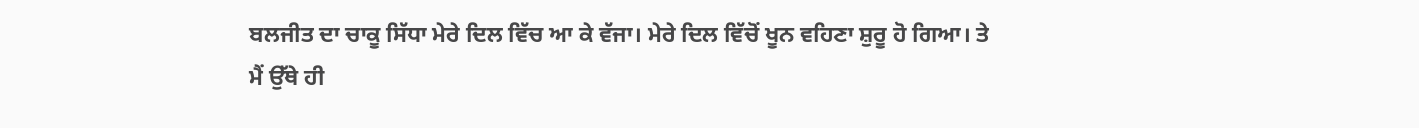ਬਲਜੀਤ ਦਾ ਚਾਕੂ ਸਿੱਧਾ ਮੇਰੇ ਦਿਲ ਵਿੱਚ ਆ ਕੇ ਵੱਜਾ। ਮੇਰੇ ਦਿਲ ਵਿੱਚੋਂ ਖੂਨ ਵਹਿਣਾ ਸ਼ੁਰੂ ਹੋ ਗਿਆ। ਤੇ ਮੈਂ ਉੱਥੇ ਹੀ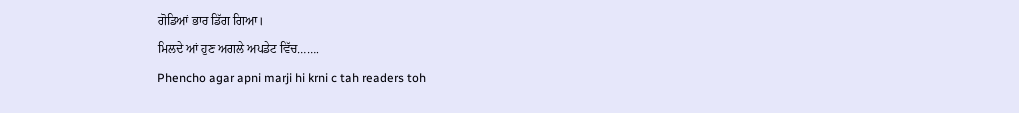ਗੋਡਿਆਂ ਭਾਰ ਡਿੱਗ ਗਿਆ।
ਮਿਲਦੇ ਆਂ ਹੁਣ ਅਗਲੇ ਅਪਡੇਟ ਵਿੱਚ…….
Phencho agar apni marji hi krni c tah readers toh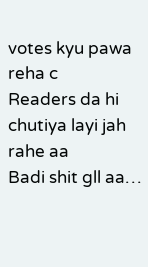votes kyu pawa reha c
Readers da hi chutiya layi jah rahe aa
Badi shit gll aa…